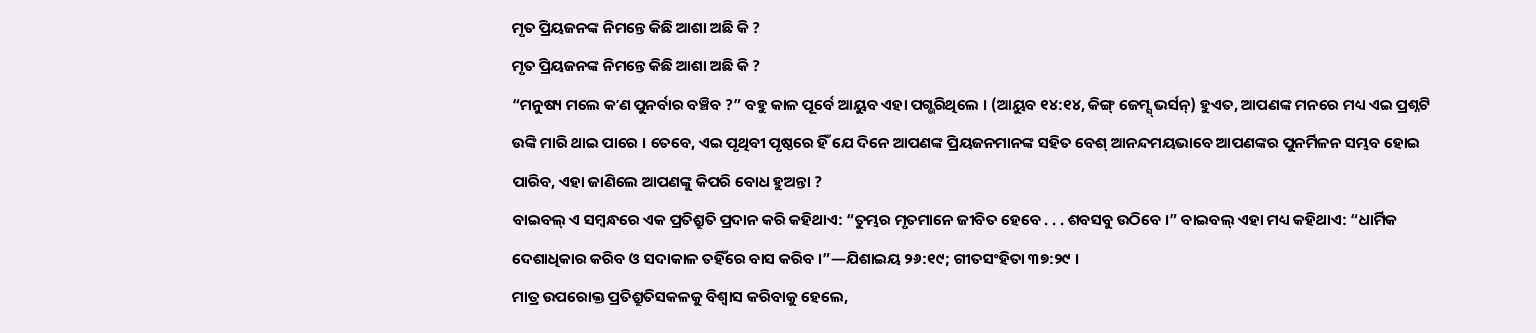ମୃତ ପ୍ରିୟଜନଙ୍କ ନିମନ୍ତେ କିଛି ଆଶା ଅଛି କି ?
ମୃତ ପ୍ରିୟଜନଙ୍କ ନିମନ୍ତେ କିଛି ଆଶା ଅଛି କି ?
“ମନୁଷ୍ୟ ମଲେ କʼଣ ପୁନର୍ବାର ବଞ୍ଚିବ ?” ବହୁ କାଳ ପୂର୍ବେ ଆୟୁବ ଏହା ପଗ୍ଭରିଥିଲେ । (ଆୟୁବ ୧୪:୧୪, କିଙ୍ଗ୍ ଜେମ୍ସ୍ ଭର୍ସନ୍) ହୁଏତ, ଆପଣଙ୍କ ମନରେ ମଧ୍ୟ ଏଇ ପ୍ରଶ୍ନଟି ଉଙ୍କି ମାରି ଥାଇ ପାରେ । ତେବେ, ଏଇ ପୃଥିବୀ ପୃଷ୍ଠରେ ହିଁ ଯେ ଦିନେ ଆପଣଙ୍କ ପ୍ରିୟଜନମାନଙ୍କ ସହିତ ବେଶ୍ ଆନନ୍ଦମୟଭାବେ ଆପଣଙ୍କର ପୁନର୍ମିଳନ ସମ୍ଭବ ହୋଇ ପାରିବ, ଏହା ଜାଣିଲେ ଆପଣଙ୍କୁ କିପରି ବୋଧ ହୁଅନ୍ତା ?
ବାଇବଲ୍ ଏ ସମ୍ବନ୍ଧରେ ଏକ ପ୍ରତିଶ୍ରୁତି ପ୍ରଦାନ କରି କହିଥାଏ: “ତୁମ୍ଭର ମୃତମାନେ ଜୀବିତ ହେବେ . . . ଶବସବୁ ଉଠିବେ ।” ବାଇବଲ୍ ଏହା ମଧ୍ୟ କହିଥାଏ: “ଧାର୍ମିକ ଦେଶାଧିକାର କରିବ ଓ ସଦାକାଳ ତହିଁରେ ବାସ କରିବ ।”—ଯିଶାଇୟ ୨୬:୧୯; ଗୀତସଂହିତା ୩୭:୨୯ ।
ମାତ୍ର ଉପରୋକ୍ତ ପ୍ରତିଶ୍ରୁତିସକଳକୁ ବିଶ୍ୱାସ କରିବାକୁ ହେଲେ,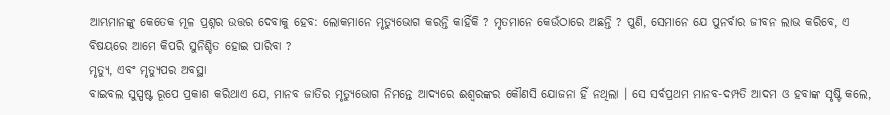ଆମ୍ଭମାନଙ୍କୁ କେତେକ ମୂଳ ପ୍ରଶ୍ନର ଉତ୍ତର ଦେବାକୁ ହେବ: ଲୋକମାନେ ମୃତ୍ୟୁଭୋଗ କରନ୍ତି କାହିଁକି ? ମୃତମାନେ କେଉଁଠାରେ ଅଛନ୍ତି ? ପୁଣି, ସେମାନେ ଯେ ପୁନର୍ବାର ଜୀବନ ଲାଭ କରିବେ, ଏ ବିଷୟରେ ଆମେ କିପରି ସୁନିଶ୍ଚିତ ହୋଇ ପାରିବା ?
ମୃତ୍ୟୁ, ଏବଂ ମୃତ୍ୟୁପର ଅବସ୍ଥା
ବାଇବଲ ସୁସ୍ପଷ୍ଟ ରୂପେ ପ୍ରକାଶ କରିଥାଏ ଯେ, ମାନବ ଜାତିର ମୃତ୍ୟୁଭୋଗ ନିମନ୍ତେ ଆଦ୍ୟରେ ଈଶ୍ୱରଙ୍କର କୌଣସି ଯୋଜନା ହିଁ ନଥିଲା । ସେ ସର୍ବପ୍ରଥମ ମାନବ-ଦମ୍ପତି ଆଦମ ଓ ହବାଙ୍କ ସୃଷ୍ଟି କଲେ,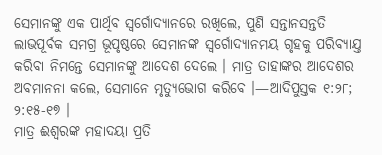ସେମାନଙ୍କୁ ଏକ ପାର୍ଥିବ ସ୍ୱର୍ଗୋଦ୍ୟାନରେ ରଖିଲେ, ପୁଣି ସନ୍ତାନସନ୍ତତି ଲାଭପୂର୍ବକ ସମଗ୍ର ଭୂପୃଷ୍ଠରେ ସେମାନଙ୍କ ସ୍ୱର୍ଗୋଦ୍ୟାନମୟ ଗୃହକୁ ପରିବ୍ୟାଯ୍ତ କରିବା ନିମନ୍ତେ ସେମାନଙ୍କୁ ଆଦେଶ ଦେଲେ । ମାତ୍ର ତାହାଙ୍କର ଆଦେଶର ଅବମାନନା କଲେ, ସେମାନେ ମୃତ୍ୟୁଭୋଗ କରିବେ ।—ଆଦିପୁସ୍ତକ ୧:୨୮; ୨:୧୫-୧୭ ।
ମାତ୍ର ଈଶ୍ୱରଙ୍କ ମହାଦୟା ପ୍ରତି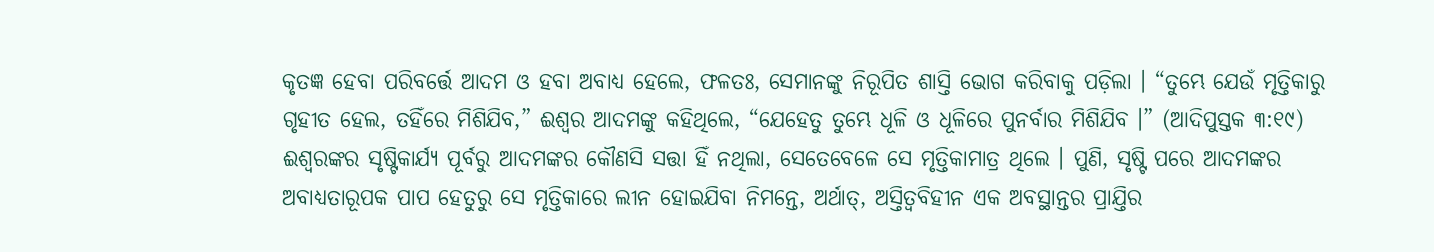କୃତଜ୍ଞ ହେବା ପରିବର୍ତ୍ତେ ଆଦମ ଓ ହବା ଅବାଧ୍ୟ ହେଲେ, ଫଳତଃ, ସେମାନଙ୍କୁ ନିରୂପିତ ଶାସ୍ତି ଭୋଗ କରିବାକୁ ପଡ଼ିଲା । “ତୁମ୍ଭେ ଯେଉଁ ମୃତ୍ତିକାରୁ ଗୃହୀତ ହେଲ, ତହିଁରେ ମିଶିଯିବ,” ଈଶ୍ୱର ଆଦମଙ୍କୁ କହିଥିଲେ, “ଯେହେତୁ ତୁମ୍ଭେ ଧୂଳି ଓ ଧୂଳିରେ ପୁନର୍ବାର ମିଶିଯିବ ।” (ଆଦିପୁସ୍ତକ ୩:୧୯) ଈଶ୍ୱରଙ୍କର ସୃଷ୍ଟିକାର୍ଯ୍ୟ ପୂର୍ବରୁ ଆଦମଙ୍କର କୌଣସି ସତ୍ତା ହିଁ ନଥିଲା, ସେତେବେଳେ ସେ ମୃତ୍ତିକାମାତ୍ର ଥିଲେ । ପୁଣି, ସୃଷ୍ଟି ପରେ ଆଦମଙ୍କର ଅବାଧ୍ୟତାରୂପକ ପାପ ହେତୁରୁ ସେ ମୃତ୍ତିକାରେ ଲୀନ ହୋଇଯିବା ନିମନ୍ତେ, ଅର୍ଥାତ୍, ଅସ୍ତିତ୍ୱବିହୀନ ଏକ ଅବସ୍ଥାନ୍ତର ପ୍ରାଯ୍ତିର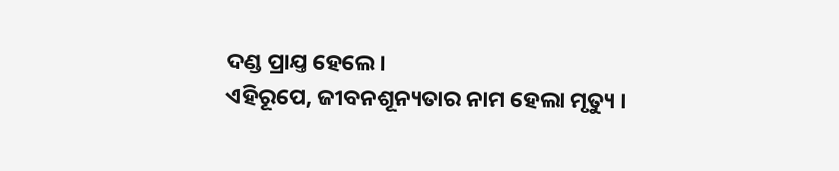ଦଣ୍ଡ ପ୍ରାଯ୍ତ ହେଲେ ।
ଏହିରୂପେ, ଜୀବନଶୂନ୍ୟତାର ନାମ ହେଲା ମୃତ୍ୟୁ ।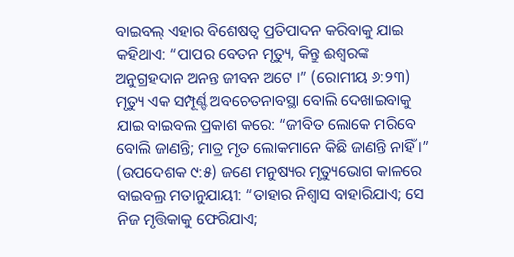ବାଇବଲ୍ ଏହାର ବିଶେଷତ୍ୱ ପ୍ରତିପାଦନ କରିବାକୁ ଯାଇ କହିଥାଏ: “ପାପର ବେତନ ମୃତ୍ୟୁ, କିନ୍ତୁ ଈଶ୍ୱରଙ୍କ ଅନୁଗ୍ରହଦାନ ଅନନ୍ତ ଜୀବନ ଅଟେ ।” (ରୋମୀୟ ୬:୨୩) ମୃତ୍ୟୁ ଏକ ସମ୍ପୂର୍ଣ୍ଙ ଅବଚେତନାବସ୍ଥା ବୋଲି ଦେଖାଇବାକୁ ଯାଇ ବାଇବଲ ପ୍ରକାଶ କରେ: “ଜୀବିତ ଲୋକେ ମରିବେ ବୋଲି ଜାଣନ୍ତି; ମାତ୍ର ମୃତ ଲୋକମାନେ କିଛି ଜାଣନ୍ତି ନାହିଁ ।” (ଉପଦେଶକ ୯:୫) ଜଣେ ମନୁଷ୍ୟର ମୃତ୍ୟୁଭୋଗ କାଳରେ ବାଇବଲ୍ର ମତାନୁଯାୟୀ: “ତାହାର ନିଶ୍ୱାସ ବାହାରିଯାଏ; ସେ ନିଜ ମୃତ୍ତିକାକୁ ଫେରିଯାଏ;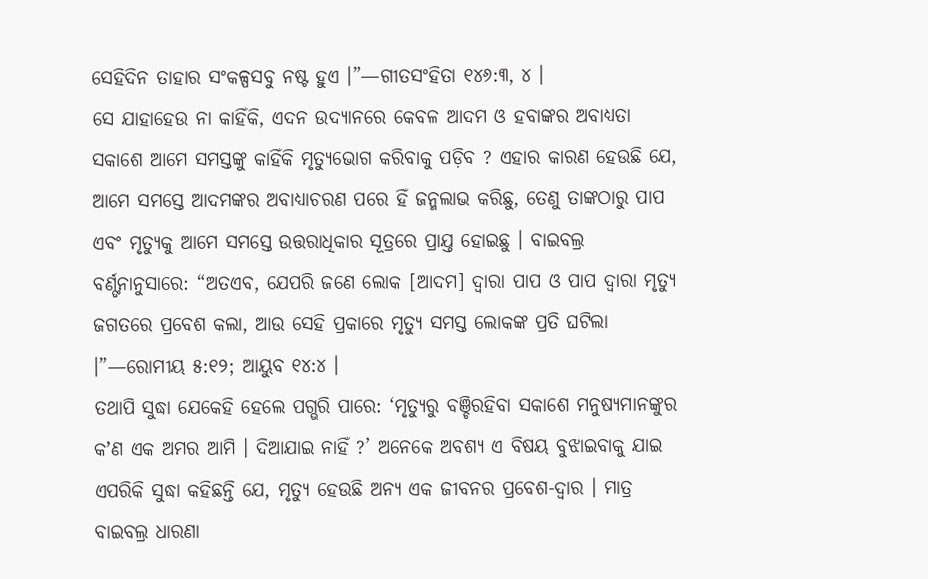ସେହିଦିନ ତାହାର ସଂକଳ୍ପସବୁ ନଷ୍ଟ ହୁଏ ।”—ଗୀତସଂହିତା ୧୪୬:୩, ୪ ।
ସେ ଯାହାହେଉ ନା କାହିଁକି, ଏଦନ ଉଦ୍ୟାନରେ କେବଳ ଆଦମ ଓ ହବାଙ୍କର ଅବାଧ୍ୟତା ସକାଶେ ଆମେ ସମସ୍ତଙ୍କୁ କାହିଁକି ମୃତ୍ୟୁଭୋଗ କରିବାକୁ ପଡ଼ିବ ? ଏହାର କାରଣ ହେଉଛି ଯେ, ଆମେ ସମସ୍ତେ ଆଦମଙ୍କର ଅବାଧ୍ୟାଚରଣ ପରେ ହିଁ ଜନ୍ମଲାଭ କରିଛୁ, ତେଣୁ ତାଙ୍କଠାରୁ ପାପ ଏବଂ ମୃତ୍ୟୁକୁ ଆମେ ସମସ୍ତେ ଉତ୍ତରାଧିକାର ସୂତ୍ରରେ ପ୍ରାଯ୍ତ ହୋଇଛୁ । ବାଇବଲ୍ର ବର୍ଣ୍ଙନାନୁସାରେ: “ଅତଏବ, ଯେପରି ଜଣେ ଲୋକ [ଆଦମ] ଦ୍ୱାରା ପାପ ଓ ପାପ ଦ୍ୱାରା ମୃତ୍ୟୁ ଜଗତରେ ପ୍ରବେଶ କଲା, ଆଉ ସେହି ପ୍ରକାରେ ମୃତ୍ୟୁ ସମସ୍ତ ଲୋକଙ୍କ ପ୍ରତି ଘଟିଲା ।”—ରୋମୀୟ ୫:୧୨; ଆୟୁବ ୧୪:୪ ।
ତଥାପି ସୁଦ୍ଧା ଯେକେହି ହେଲେ ପଗ୍ଭରି ପାରେ: ‘ମୃତ୍ୟୁରୁ ବଞ୍ଚିରହିବା ସକାଶେ ମନୁଷ୍ୟମାନଙ୍କୁର କʼଣ ଏକ ଅମର ଆମି । ଦିଆଯାଇ ନାହିଁ ?’ ଅନେକେ ଅବଶ୍ୟ ଏ ବିଷୟ ବୁଝାଇବାକୁ ଯାଇ ଏପରିକି ସୁଦ୍ଧା କହିଛନ୍ତି ଯେ, ମୃତ୍ୟୁ ହେଉଛି ଅନ୍ୟ ଏକ ଜୀବନର ପ୍ରବେଶ-ଦ୍ୱାର । ମାତ୍ର ବାଇବଲ୍ର ଧାରଣା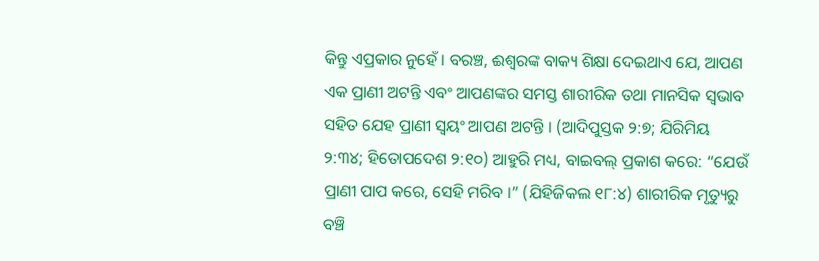କିନ୍ତୁ ଏପ୍ରକାର ନୁହେଁ । ବରଞ୍ଚ, ଈଶ୍ୱରଙ୍କ ବାକ୍ୟ ଶିକ୍ଷା ଦେଇଥାଏ ଯେ, ଆପଣ ଏକ ପ୍ରାଣୀ ଅଟନ୍ତି ଏବଂ ଆପଣଙ୍କର ସମସ୍ତ ଶାରୀରିକ ତଥା ମାନସିକ ସ୍ୱଭାବ ସହିତ ଯେହ ପ୍ରାଣୀ ସ୍ୱୟଂ ଆପଣ ଅଟନ୍ତି । (ଆଦିପୁସ୍ତକ ୨:୭; ଯିରିମିୟ ୨:୩୪; ହିତୋପଦେଶ ୨:୧୦) ଆହୁରି ମଧ୍ୟ, ବାଇବଲ୍ ପ୍ରକାଶ କରେ: “ଯେଉଁ ପ୍ରାଣୀ ପାପ କରେ, ସେହି ମରିବ ।” (ଯିହିଜିକଲ ୧୮:୪) ଶାରୀରିକ ମୃତ୍ୟୁରୁ ବଞ୍ଚି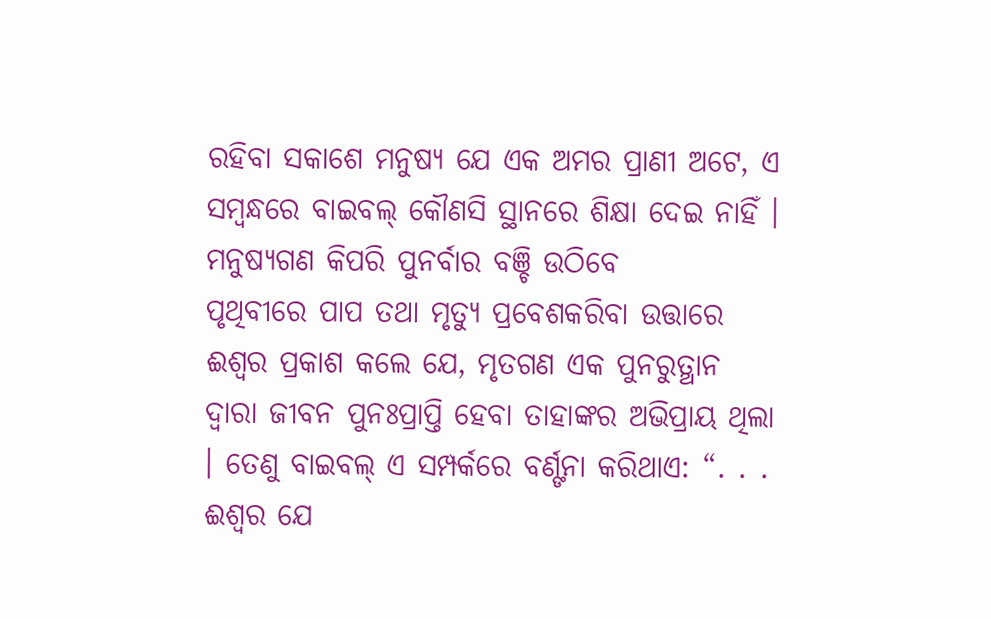ରହିବା ସକାଶେ ମନୁଷ୍ୟ ଯେ ଏକ ଅମର ପ୍ରାଣୀ ଅଟେ, ଏ ସମ୍ବନ୍ଧରେ ବାଇବଲ୍ କୌଣସି ସ୍ଥାନରେ ଶିକ୍ଷା ଦେଇ ନାହିଁ ।
ମନୁଷ୍ୟଗଣ କିପରି ପୁନର୍ବାର ବଞ୍ଚି ଉଠିବେ
ପୃଥିବୀରେ ପାପ ତଥା ମୃତ୍ୟୁ ପ୍ରବେଶକରିବା ଉତ୍ତାରେ ଈଶ୍ୱର ପ୍ରକାଶ କଲେ ଯେ, ମୃତଗଣ ଏକ ପୁନରୁତ୍ଥାନ ଦ୍ୱାରା ଜୀବନ ପୁନଃପ୍ରାପ୍ତି ହେବା ତାହାଙ୍କର ଅଭିପ୍ରାୟ ଥିଲା । ତେଣୁ ବାଇବଲ୍ ଏ ସମ୍ପର୍କରେ ବର୍ଣ୍ଙନା କରିଥାଏ: “. . . ଈଶ୍ୱର ଯେ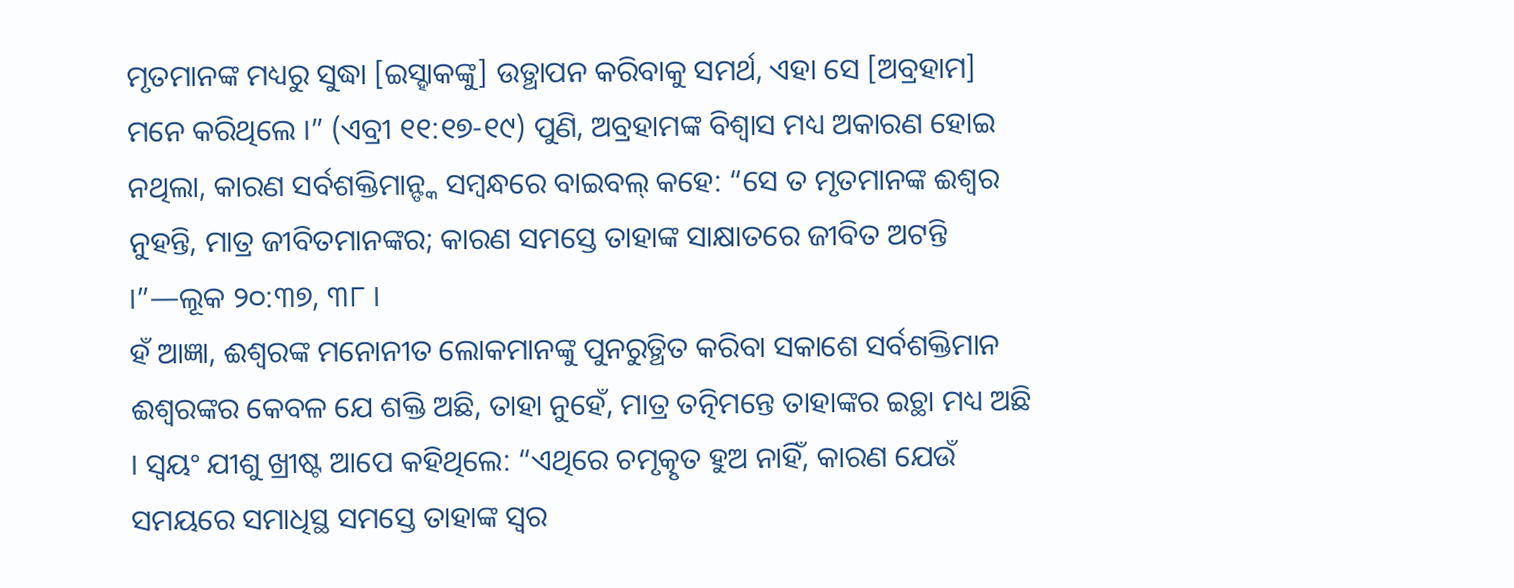ମୃତମାନଙ୍କ ମଧ୍ୟରୁ ସୁଦ୍ଧା [ଇସ୍ହାକଙ୍କୁ] ଉତ୍ଥାପନ କରିବାକୁ ସମର୍ଥ, ଏହା ସେ [ଅବ୍ରହାମ] ମନେ କରିଥିଲେ ।” (ଏବ୍ରୀ ୧୧:୧୭-୧୯) ପୁଣି, ଅବ୍ରହାମଙ୍କ ବିଶ୍ୱାସ ମଧ୍ୟ ଅକାରଣ ହୋଇ ନଥିଲା, କାରଣ ସର୍ବଶକ୍ତିମାନ୍ଙ୍କ ସମ୍ବନ୍ଧରେ ବାଇବଲ୍ କହେ: “ସେ ତ ମୃତମାନଙ୍କ ଈଶ୍ୱର ନୁହନ୍ତି, ମାତ୍ର ଜୀବିତମାନଙ୍କର; କାରଣ ସମସ୍ତେ ତାହାଙ୍କ ସାକ୍ଷାତରେ ଜୀବିତ ଅଟନ୍ତି ।”—ଲୂକ ୨୦:୩୭, ୩୮ ।
ହଁ ଆଜ୍ଞା, ଈଶ୍ୱରଙ୍କ ମନୋନୀତ ଲୋକମାନଙ୍କୁ ପୁନରୁତ୍ଥିତ କରିବା ସକାଶେ ସର୍ବଶକ୍ତିମାନ ଈଶ୍ୱରଙ୍କର କେବଳ ଯେ ଶକ୍ତି ଅଛି, ତାହା ନୁହେଁ, ମାତ୍ର ତତ୍ନିମନ୍ତେ ତାହାଙ୍କର ଇଚ୍ଥା ମଧ୍ୟ ଅଛି । ସ୍ୱୟଂ ଯୀଶୁ ଖ୍ରୀଷ୍ଟ ଆପେ କହିଥିଲେ: “ଏଥିରେ ଚମୃତ୍କୃତ ହୁଅ ନାହିଁ, କାରଣ ଯେଉଁ ସମୟରେ ସମାଧିସ୍ଥ ସମସ୍ତେ ତାହାଙ୍କ ସ୍ୱର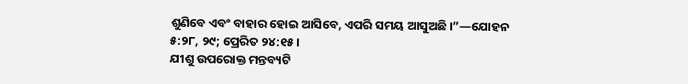ଶୁଣିବେ ଏବଂ ବାହାର ହୋଇ ଆସିବେ, ଏପରି ସମୟ ଆସୁଅଛି ।”—ଯୋହନ ୫:୨୮, ୨୯; ପ୍ରେରିତ ୨୪:୧୫ ।
ଯୀଶୁ ଉପରୋକ୍ତ ମନ୍ତବ୍ୟଟି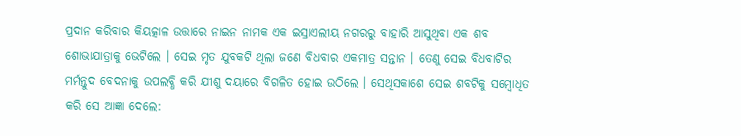ପ୍ରଦାନ କରିବାର କିୟତ୍କାଳ ଉତ୍ତାରେ ନାଇନ ନାମକ ଏକ ଇସ୍ରାଏଲୀୟ ନଗରରୁ ବାହାରି ଆସୁଥିବା ଏକ ଶବ ଶୋଭାଯାତ୍ରାକୁ ଭେଟିଲେ । ସେଇ ମୃତ ଯୁବକଟି ଥିଲା ଜଣେ ବିଧବାର ଏକମାତ୍ର ସନ୍ତାନ । ତେଣୁ ସେଇ ବିଧବାଟିର ମର୍ମନ୍ତୁଦ ବେଦନାକୁ ଉପଲବ୍ଧି କରି ଯୀଶୁ ଦୟାରେ ବିଗଳିତ ହୋଇ ଉଠିଲେ । ସେଥିସକାଶେ ସେଇ ଶବଟିକୁ ସମ୍ବୋଧିତ କରି ସେ ଆଜ୍ଞା ଦେଲେ: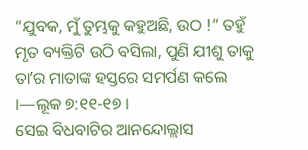“ଯୁବକ, ମୁଁ ତୁମ୍ଭକୁ କହୁଅଛି, ଉଠ !” ତହୁଁ ମୃତ ବ୍ୟକ୍ତିଟି ଉଠି ବସିଲା, ପୁଣି ଯୀଶୁ ତାକୁ ତାʼର ମାତାଙ୍କ ହସ୍ତରେ ସମର୍ପଣ କଲେ ।—ଲୂକ ୭:୧୧-୧୭ ।
ସେଇ ବିଧବାଟିର ଆନନ୍ଦୋଲ୍ଲାସ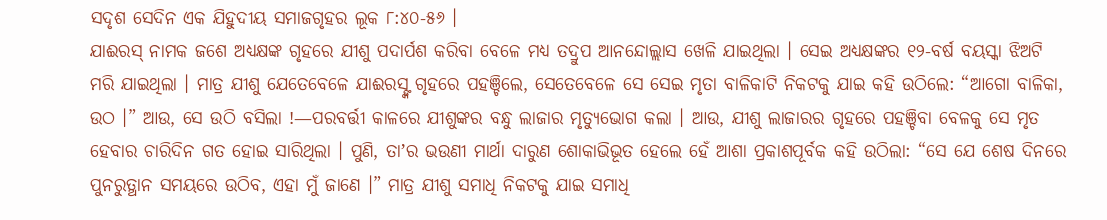ସଦୃଶ ସେଦିନ ଏକ ଯିହୁଦୀୟ ସମାଜଗୃହର ଲୂକ ୮:୪୦-୫୬ ।
ଯାଈରସ୍ ନାମକ ଜଶେ ଅଧ୍ୟକ୍ଷଙ୍କ ଗୃହରେ ଯୀଶୁ ପଦାର୍ପଶ କରିବା ବେଳେ ମଧ୍ୟ ତଦ୍ରୁପ ଆନନ୍ଦୋଲ୍ଲାସ ଖେଳି ଯାଇଥିଲା । ସେଇ ଅଧ୍ୟକ୍ଷଙ୍କର ୧୨-ବର୍ଷ ବୟସ୍କା ଝିଅଟି ମରି ଯାଇଥିଲା । ମାତ୍ର ଯୀଶୁ ଯେତେବେଳେ ଯାଈରସ୍ଙ୍କ ଗୃହରେ ପହଞ୍ଚିଲେ, ସେତେବେଳେ ସେ ସେଇ ମୃତା ବାଳିକାଟି ନିକଟକୁ ଯାଇ କହି ଉଠିଲେ: “ଆଗୋ ବାଳିକା, ଉଠ ।” ଆଉ, ସେ ଉଠି ବସିଲା !—ପରବର୍ତ୍ତୀ କାଳରେ ଯୀଶୁଙ୍କର ବନ୍ଧୁ ଲାଜାର ମୃତ୍ୟୁଭୋଗ କଲା । ଆଉ, ଯୀଶୁ ଲାଜାରର ଗୃହରେ ପହଞ୍ଚିବା ବେଳକୁ ସେ ମୃତ ହେବାର ଚାରିଦିନ ଗତ ହୋଇ ସାରିଥିଲା । ପୁଣି, ତାʼର ଭଉଣୀ ମାର୍ଥା ଦାରୁଣ ଶୋକାଭିଭୂତ ହେଲେ ହେଁ ଆଶା ପ୍ରକାଶପୂର୍ବକ କହି ଉଠିଲା: “ସେ ଯେ ଶେଷ ଦିନରେ ପୁନରୁତ୍ଥାନ ସମୟରେ ଉଠିବ, ଏହା ମୁଁ ଜାଣେ ।” ମାତ୍ର ଯୀଶୁ ସମାଧି ନିକଟକୁ ଯାଇ ସମାଧି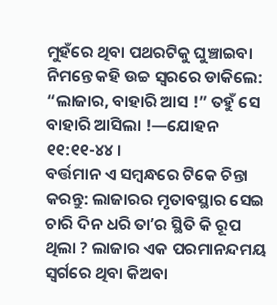ମୁହଁରେ ଥିବା ପଥରଟିକୁ ଘୁଞ୍ଚାଇବା ନିମନ୍ତେ କହି ଉଚ୍ଚ ସ୍ୱରରେ ଡାକିଲେ: “ଲାଜାର, ବାହାରି ଆସ !” ତହୁଁ ସେ ବାହାରି ଆସିଲା !—ଯୋହନ ୧୧:୧୧-୪୪ ।
ବର୍ତ୍ତମାନ ଏ ସମ୍ବନ୍ଧରେ ଟିକେ ଚିନ୍ତା କରନ୍ତୁ: ଲାଜାରର ମୃତାବସ୍ଥାର ସେଇ ଚାରି ଦିନ ଧରି ତାʼର ସ୍ଥିତି କି ରୂପ ଥିଲା ? ଲାଜାର ଏକ ପରମାନନ୍ଦମୟ ସ୍ୱର୍ଗରେ ଥିବା କିଅବା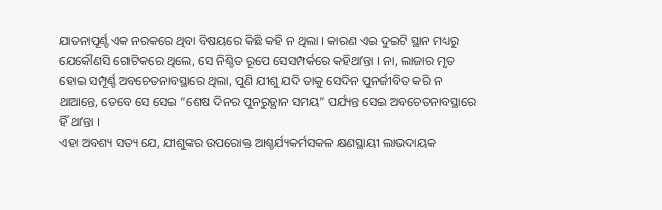ଯାତନାପୂର୍ଣ୍ଙ ଏକ ନରକରେ ଥିବା ବିଷୟରେ କିଛି କହି ନ ଥିଲା । କାରଣ ଏଇ ଦୁଇଟି ସ୍ଥାନ ମଧ୍ୟରୁ ଯେକୌଣସି ଗୋଟିକରେ ଥିଲେ, ସେ ନିଶ୍ଚିତ ରୂପେ ସେସମ୍ପର୍କରେ କହିଥାʼନ୍ତା । ନା, ଲାଜାର ମୃତ ହୋଇ ସମ୍ପୂର୍ଣ୍ଙ ଅବଚେତନାବସ୍ଥାରେ ଥିଲା, ପୁଣି ଯୀଶୁ ଯଦି ତାକୁ ସେଦିନ ପୁନର୍ଜୀବିତ କରି ନ ଥାଆନ୍ତେ, ତେବେ ସେ ସେଇ “ଶେଷ ଦିନର ପୁନରୁତ୍ଥାନ ସମୟ” ପର୍ଯ୍ୟନ୍ତ ସେଇ ଅବଚେତନାବସ୍ଥାରେ ହିଁ ଥାʼନ୍ତା ।
ଏହା ଅବଶ୍ୟ ସତ୍ୟ ଯେ, ଯୀଶୁଙ୍କର ଉପରୋକ୍ତ ଆଶ୍ଚର୍ଯ୍ୟକର୍ମସକଳ କ୍ଷଣସ୍ଥାୟୀ ଲାଭଦାୟକ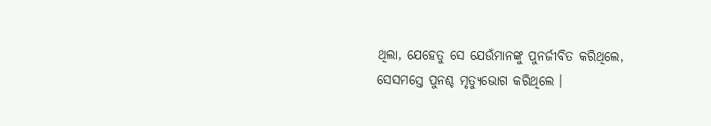ଥିଲା, ଯେହେତୁ ସେ ଯେଉଁମାନଙ୍କୁ ପୁନର୍ଜୀବିତ କରିଥିଲେ, ସେସମସ୍ତେ ପୁନଶ୍ଚ ମୃତ୍ୟୁଭୋଗ କରିଥିଲେ ।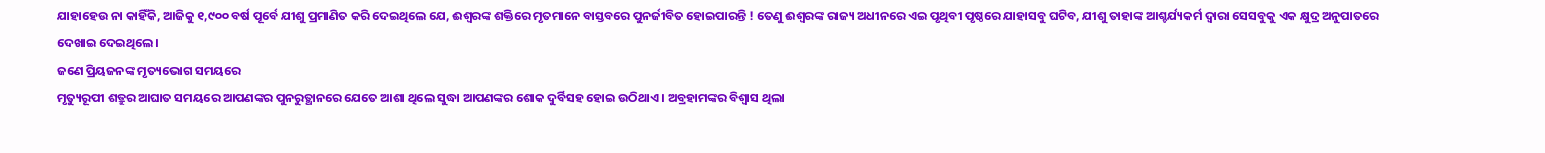ଯାହାହେଉ ନା କାହିଁକି, ଆଜିକୁ ୧,୯୦୦ ବର୍ଷ ପୂର୍ବେ ଯୀଶୁ ପ୍ରମାଣିତ କରି ଦେଇଥିଲେ ଯେ, ଈଶ୍ୱରଙ୍କ ଶକ୍ତିରେ ମୃତମାନେ ବାସ୍ତବରେ ପୁନର୍ଜୀବିତ ହୋଇପାରନ୍ତି ! ତେଣୁ ଈଶ୍ୱରଙ୍କ ରାଜ୍ୟ ଅଧୀନରେ ଏଇ ପୃଥିବୀ ପୃଷ୍ଠରେ ଯାହାସବୁ ଘଟିବ, ଯୀଶୁ ତାହାଙ୍କ ଆଶ୍ଚର୍ଯ୍ୟକର୍ମ ଦ୍ୱାରା ସେସବୁକୁ ଏକ କ୍ଷୁଦ୍ର ଅନୁପାତରେ ଦେଖାଇ ଦେଇଥିଲେ ।
ଜଣେ ପ୍ରିୟଜନଙ୍କ ମୃତ୍ୟଭୋଗ ସମୟରେ
ମୃତ୍ୟୁରୂପୀ ଶତ୍ରୁର ଆଘାତ ସମୟରେ ଆପଣଙ୍କର ପୁନରୁତ୍ଥାନରେ ଯେତେ ଆଶା ଥିଲେ ସୁଦ୍ଧା ଆପଣଙ୍କର ଶୋକ ଦୁର୍ବିସହ ହୋଇ ଉଠିଥାଏ । ଅବ୍ରହାମଙ୍କର ବିଶ୍ୱାସ ଥିଲା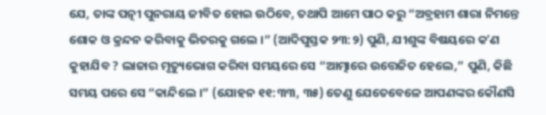ଯେ, ତାଙ୍କ ପତ୍ନୀ ପୁନରାୟ ଜୀବିତ ହୋଇ ଉଠିବେ, ତଥାପି ଆମେ ପାଠ କରୁ “ଅବ୍ରହାମ ଶାରା ନିମନ୍ତେ ଶୋକ ଓ କ୍ରନ୍ଦନ କରିବାକୁ ଭିତରକୁ ଗଲେ ।” (ଆଦିପୁସ୍ତକ ୨୩:୨) ପୁଣି, ଯୀଶୁଙ୍କ ବିଷୟରେ କʼଣ କୁହାଯିବ ? ଲାଜାର ମୃତ୍ୟୁଭୋଗ କରିବା ସମୟରେ ସେ “ଆତ୍ମାରେ ଉତ୍ତେଜିତ ହେଲେ,” ପୁଣି, କିଛି ସମୟ ପରେ ସେ “କାନ୍ଦିଲେ ।” (ଯୋହନ ୧୧:୩୩, ୩୫) ତେଣୁ ଯେତେବେଳେ ଆପଣଙ୍କର କୌଣସି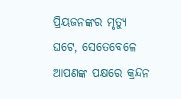ପ୍ରିୟଜନଙ୍କର ମୃତ୍ୟୁ ଘଟେ, ସେତେବେଳେ ଆପଣଙ୍କ ପକ୍ଷରେ କ୍ରନ୍ଦନ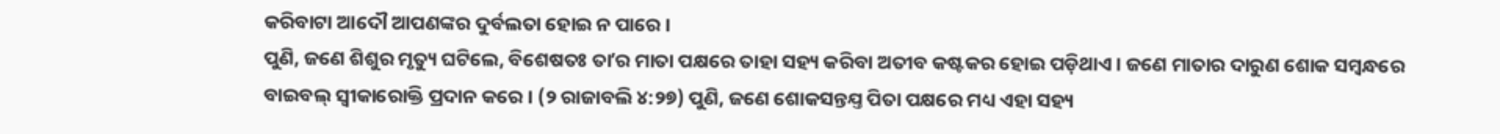କରିବାଟା ଆଦୌ ଆପଣଙ୍କର ଦୁର୍ବଲତା ହୋଇ ନ ପାରେ ।
ପୁଣି, ଜଣେ ଶିଶୁର ମୃତ୍ୟୁ ଘଟିଲେ, ବିଶେଷତଃ ତାʼର ମାତା ପକ୍ଷରେ ତାହା ସହ୍ୟ କରିବା ଅତୀବ କଷ୍ଟକର ହୋଇ ପଡ଼ିଥାଏ । ଜଣେ ମାତାର ଦାରୁଣ ଶୋକ ସମ୍ବନ୍ଧରେ ବାଇବଲ୍ ସ୍ୱୀକାରୋକ୍ତି ପ୍ରଦାନ କରେ । (୨ ରାଜାବଲି ୪:୨୭) ପୁଣି, ଜଣେ ଶୋକସନ୍ତଯ୍ତ ପିତା ପକ୍ଷରେ ମଧ୍ୟ ଏହା ସହ୍ୟ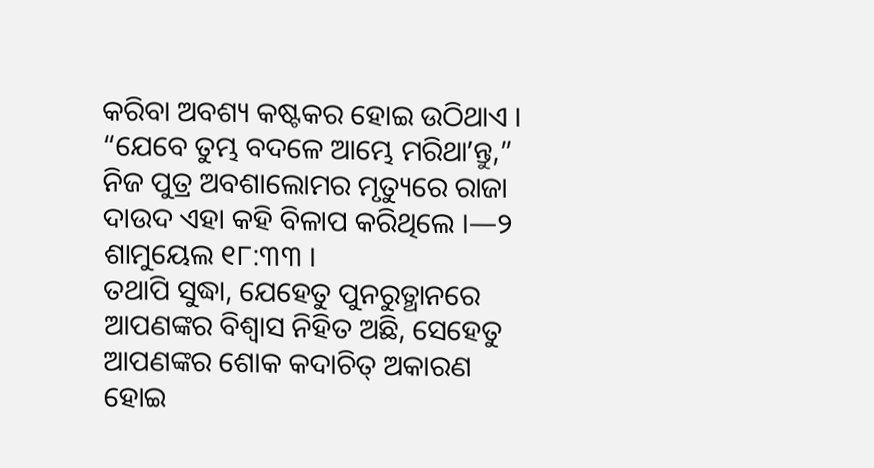କରିବା ଅବଶ୍ୟ କଷ୍ଟକର ହୋଇ ଉଠିଥାଏ । “ଯେବେ ତୁମ୍ଭ ବଦଳେ ଆମ୍ଭେ ମରିଥାʼନ୍ତୁ,” ନିଜ ପୁତ୍ର ଅବଶାଲୋମର ମୃତ୍ୟୁରେ ରାଜା ଦାଉଦ ଏହା କହି ବିଳାପ କରିଥିଲେ ।—୨ ଶାମୁୟେଲ ୧୮:୩୩ ।
ତଥାପି ସୁଦ୍ଧା, ଯେହେତୁ ପୁନରୁତ୍ଥାନରେ ଆପଣଙ୍କର ବିଶ୍ୱାସ ନିହିତ ଅଛି, ସେହେତୁ ଆପଣଙ୍କର ଶୋକ କଦାଚିତ୍ ଅକାରଣ ହୋଇ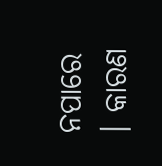ନପାରେ । କାରଣ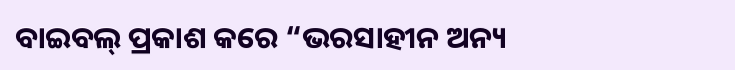ବାଇବଲ୍ ପ୍ରକାଶ କରେ “ଭରସାହୀନ ଅନ୍ୟ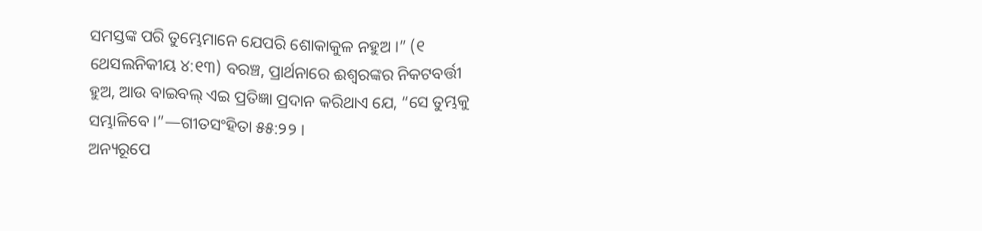ସମସ୍ତଙ୍କ ପରି ତୁମ୍ଭେମାନେ ଯେପରି ଶୋକାକୁଳ ନହୁଅ ।” (୧ ଥେସଲନିକୀୟ ୪:୧୩) ବରଞ୍ଚ, ପ୍ରାର୍ଥନାରେ ଈଶ୍ୱରଙ୍କର ନିକଟବର୍ତ୍ତୀ ହୁଅ, ଆଉ ବାଇବଲ୍ ଏଇ ପ୍ରତିଜ୍ଞା ପ୍ରଦାନ କରିଥାଏ ଯେ, “ସେ ତୁମ୍ଭକୁ ସମ୍ଭାଳିବେ ।”—ଗୀତସଂହିତା ୫୫:୨୨ ।
ଅନ୍ୟରୂପେ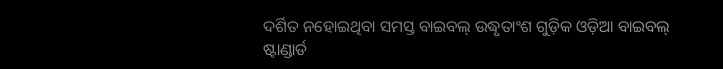ଦର୍ଶିତ ନହୋଇଥିବା ସମସ୍ତ ବାଇବଲ୍ ଉଦ୍ଧୃତାଂଶ ଗୁଡ଼ିକ ଓଡ଼ିଆ ବାଇବଲ୍ ଷ୍ଟାଣ୍ଡାର୍ଡ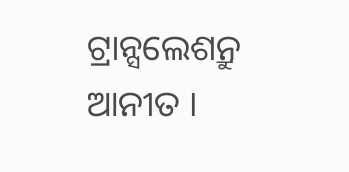ଟ୍ରାନ୍ସଲେଶନ୍ରୁ ଆନୀତ ।